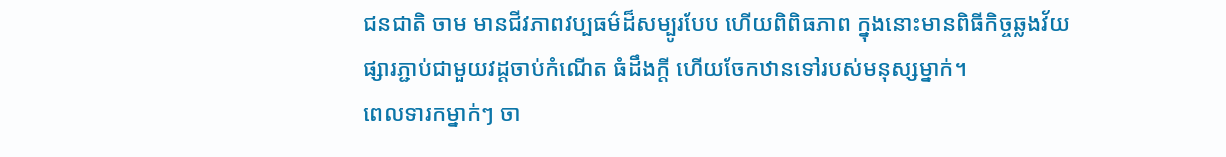ជនជាតិ ចាម មានជីវភាពវប្បធម៌ដ៏សម្បូរបែប ហើយពិពិធភាព ក្នុងនោះមានពិធីកិច្ចឆ្លងវ័យផ្សារភ្ជាប់ជាមួយវដ្ដចាប់កំណើត ធំដឹងក្តី ហើយចែកឋានទៅរបស់មនុស្សម្នាក់។
ពេលទារកម្នាក់ៗ ចា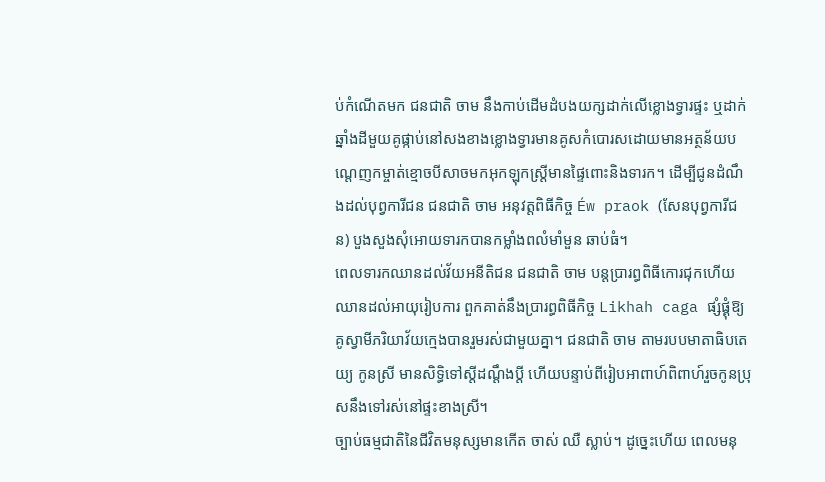ប់កំណើតមក ជនជាតិ ចាម នឹងកាប់ដើមដំបងយក្សដាក់លើខ្លោងទ្វារផ្ទះ ឬដាក់ឆ្នាំងដីមួយគូផ្កាប់នៅសងខាងខ្លោងទ្វារមានគូសកំបោរសដោយមានអត្ថន័យបណ្តេញកម្ចាត់ខ្មោចបីសាចមកអុកឡុកស្ត្រីមានផ្ទៃពោះនិងទារក។ ដើម្បីជូនដំណឹងដល់បុព្វការីជន ជនជាតិ ចាម អនុវត្តពិធីកិច្ច Éw praok (សែនបុព្វការីជន) បួងសួងសុំអោយទារកបានកម្លាំងពលំមាំមួន ឆាប់ធំ។
ពេលទារកឈានដល់វ័យអនីតិជន ជនជាតិ ចាម បន្តប្រារព្ធពិធីកោរជុកហើយឈានដល់អាយុរៀបការ ពួកគាត់នឹងប្រារព្ធពិធីកិច្ច Likhah caga ផ្សំផ្គុំឱ្យគូស្វាមីភរិយាវ័យក្មេងបានរួមរស់ជាមួយគ្នា។ ជនជាតិ ចាម តាមរបបមាតាធិបតេយ្យ កូនស្រី មានសិទ្ធិទៅស្តីដណ្តឹងប្តី ហើយបន្ទាប់ពីរៀបអាពាហ៍ពិពាហ៍រួចកូនប្រុសនឹងទៅរស់នៅផ្ទះខាងស្រី។
ច្បាប់ធម្មជាតិនៃជីវិតមនុស្សមានកើត ចាស់ ឈឺ ស្លាប់។ ដូច្នេះហើយ ពេលមនុ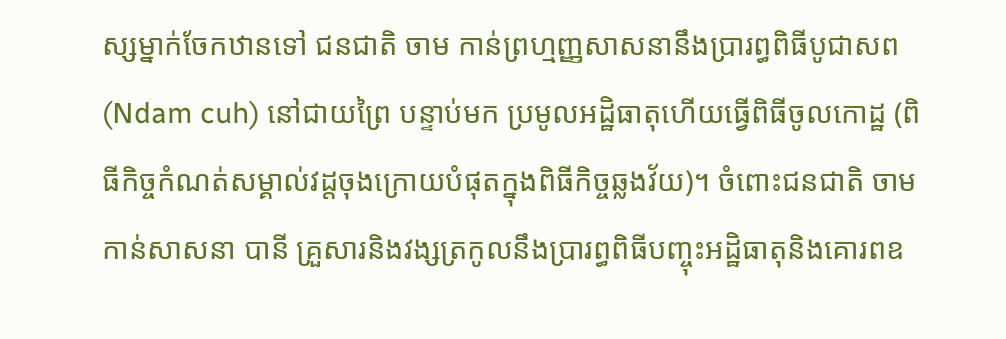ស្សម្នាក់ចែកឋានទៅ ជនជាតិ ចាម កាន់ព្រហ្មញ្ញសាសនានឹងប្រារព្ធពិធីបូជាសព (Ndam cuh) នៅជាយព្រៃ បន្ទាប់មក ប្រមូលអដ្ឋិធាតុហើយធ្វើពិធីចូលកោដ្ឋ (ពិធីកិច្ចកំណត់សម្គាល់វដ្តចុងក្រោយបំផុតក្នុងពិធីកិច្ចឆ្លងវ័យ)។ ចំពោះជនជាតិ ចាម កាន់សាសនា បានី គ្រួសារនិងវង្សត្រកូលនឹងប្រារព្ធពិធីបញ្ចុះអដ្ឋិធាតុនិងគោរពឧ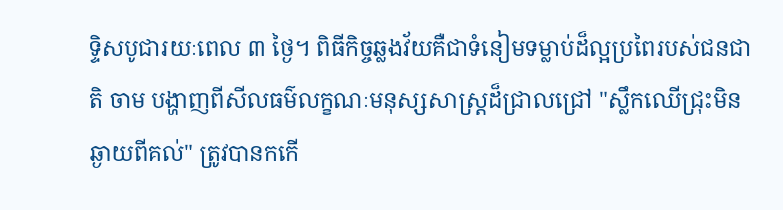ទ្ទិសបូជារយៈពេល ៣ ថ្ងៃ។ ពិធីកិច្ចឆ្លងវ័យគឺជាទំនៀមទម្លាប់ដ៏ល្អប្រពៃរបស់ជនជាតិ ចាម បង្ហាញពីសីលធម៌លក្ខណៈមនុស្សសាស្រ្តដ៏ជ្រាលជ្រៅ "ស្លឹកឈើជ្រុះមិនឆ្ងាយពីគល់" ត្រូវបានកកើ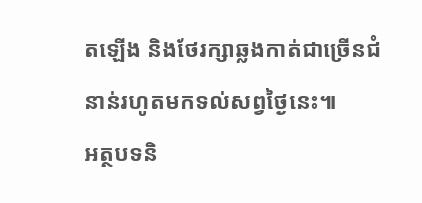តឡើង និងថែរក្សាឆ្លងកាត់ជាច្រើនជំនាន់រហូតមកទល់សព្វថ្ងៃនេះ៕
អត្ថបទនិ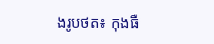ងរូបថត៖ កុងធឺ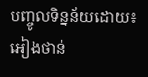បញ្ចូលទិន្នន័យដោយ៖ អៀងថាន់